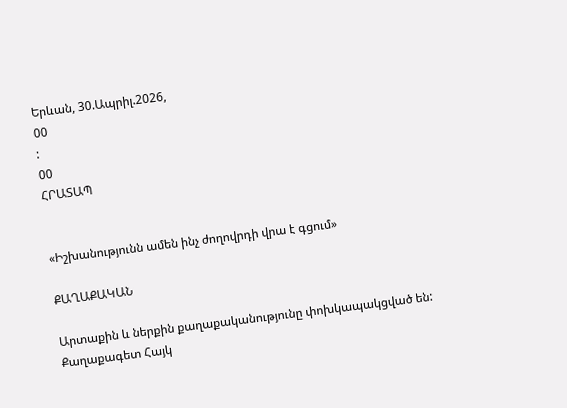Երևան, 30.Ապրիլ.2026,
00
:
00
ՀՐԱՏԱՊ


«Իշխանությունն ամեն ինչ ժողովրդի վրա է գցում»

ՔԱՂԱՔԱԿԱՆ

Արտաքին և ներքին քաղաքականությունը փոխկապակցված են: Քաղաքագետ Հայկ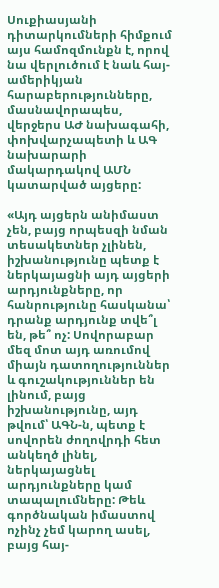Սուքիասյանի դիտարկումների հիմքում այս համոզմունքն է, որով նա վերլուծում է նաև հայ-ամերիկյան հարաբերությունները, մասնավորապես, վերջերս ԱԺ նախագահի, փոխվարչապետի և ԱԳ նախարարի մակարդակով ԱՄՆ կատարված այցերը:

«Այդ այցերն անիմաստ չեն, բայց որպեսզի նման տեսակետներ չլինեն, իշխանությունը պետք է ներկայացնի այդ այցերի արդյունքները, որ հանրությունը հասկանա՝ դրանք արդյունք տվե՞լ են, թե՞ ոչ: Սովորաբար մեզ մոտ այդ առումով միայն դատողություններ և գուշակություններ են լինում, բայց իշխանությունը, այդ թվում՝ ԱԳՆ-ն, պետք է սովորեն ժողովրդի հետ անկեղծ լինել, ներկայացնել արդյունքները կամ տապալումները: Թեև գործնական իմաստով ոչինչ չեմ կարող ասել, բայց հայ-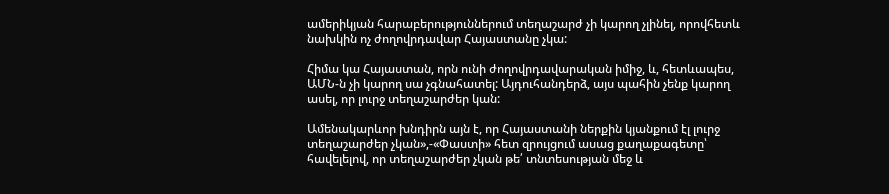ամերիկյան հարաբերություններում տեղաշարժ չի կարող չլինել, որովհետև նախկին ոչ ժողովրդավար Հայաստանը չկա:

Հիմա կա Հայաստան, որն ունի ժողովրդավարական իմիջ, և, հետևապես, ԱՄՆ-ն չի կարող սա չգնահատել: Այդուհանդերձ, այս պահին չենք կարող ասել, որ լուրջ տեղաշարժեր կան:

Ամենակարևոր խնդիրն այն է, որ Հայաստանի ներքին կյանքում էլ լուրջ տեղաշարժեր չկան»,-«Փաստի» հետ զրույցում ասաց քաղաքագետը՝ հավելելով, որ տեղաշարժեր չկան թե՛ տնտեսության մեջ և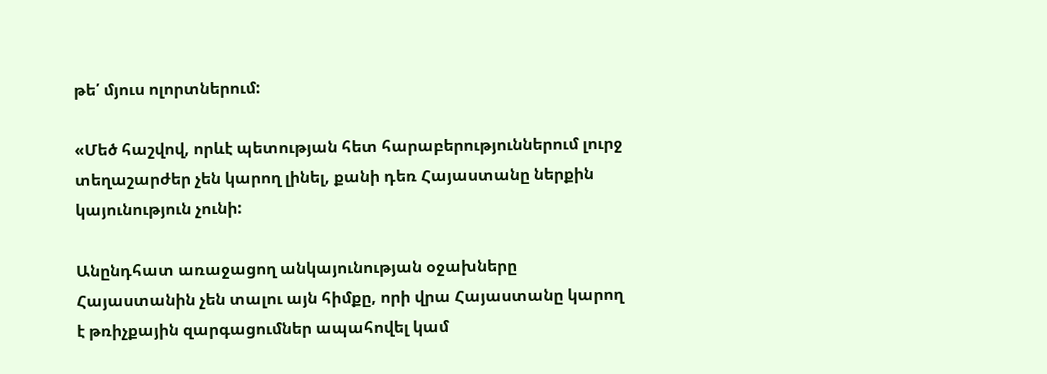թե՛ մյուս ոլորտներում:

«Մեծ հաշվով, որևէ պետության հետ հարաբերություններում լուրջ տեղաշարժեր չեն կարող լինել, քանի դեռ Հայաստանը ներքին կայունություն չունի:

Անընդհատ առաջացող անկայունության օջախները Հայաստանին չեն տալու այն հիմքը, որի վրա Հայաստանը կարող է թռիչքային զարգացումներ ապահովել կամ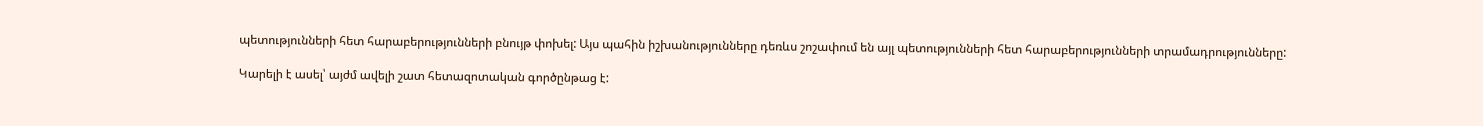պետությունների հետ հարաբերությունների բնույթ փոխել: Այս պահին իշխանությունները դեռևս շոշափում են այլ պետությունների հետ հարաբերությունների տրամադրությունները:

Կարելի է ասել՝ այժմ ավելի շատ հետազոտական գործընթաց է: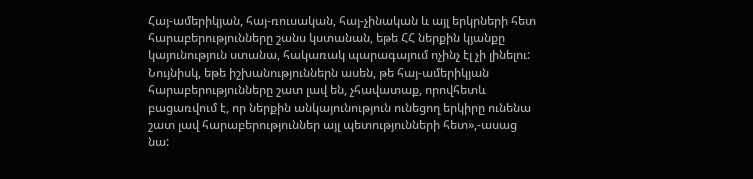Հայ-ամերիկյան, հայ-ռուսական, հայ-չինական և այլ երկրների հետ հարաբերությունները շանս կստանան, եթե ՀՀ ներքին կյանքը կայունություն ստանա, հակառակ պարագայում ոչինչ էլ չի լինելու: Նույնիսկ, եթե իշխանություններն ասեն, թե հայ-ամերիկյան հարաբերությունները շատ լավ են, չհավատաք, որովհետև բացառվում է, որ ներքին անկայունություն ունեցող երկիրը ունենա շատ լավ հարաբերություններ այլ պետությունների հետ»,-ասաց նա: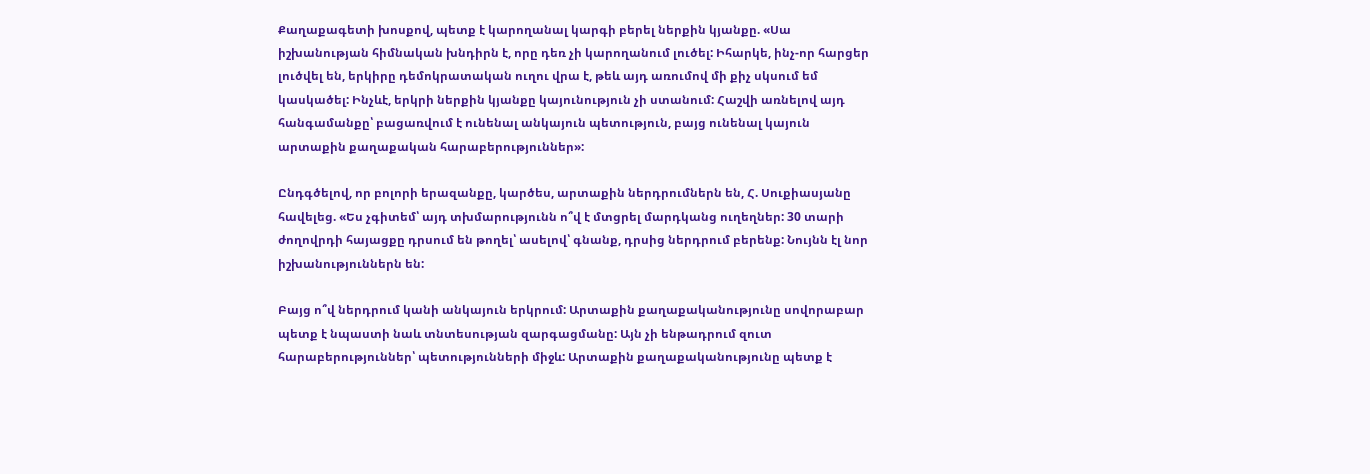Քաղաքագետի խոսքով, պետք է կարողանալ կարգի բերել ներքին կյանքը. «Սա իշխանության հիմնական խնդիրն է, որը դեռ չի կարողանում լուծել: Իհարկե, ինչ-որ հարցեր լուծվել են, երկիրը դեմոկրատական ուղու վրա է, թեև այդ առումով մի քիչ սկսում եմ կասկածել: Ինչևէ, երկրի ներքին կյանքը կայունություն չի ստանում: Հաշվի առնելով այդ հանգամանքը՝ բացառվում է ունենալ անկայուն պետություն, բայց ունենալ կայուն արտաքին քաղաքական հարաբերություններ»:

Ընդգծելով, որ բոլորի երազանքը, կարծես, արտաքին ներդրումներն են, Հ. Սուքիասյանը հավելեց. «Ես չգիտեմ՝ այդ տխմարությունն ո՞վ է մտցրել մարդկանց ուղեղներ: 30 տարի ժողովրդի հայացքը դրսում են թողել՝ ասելով՝ գնանք, դրսից ներդրում բերենք: Նույնն էլ նոր իշխանություններն են:

Բայց ո՞վ ներդրում կանի անկայուն երկրում: Արտաքին քաղաքականությունը սովորաբար պետք է նպաստի նաև տնտեսության զարգացմանը: Այն չի ենթադրում զուտ հարաբերություններ՝ պետությունների միջև: Արտաքին քաղաքականությունը պետք է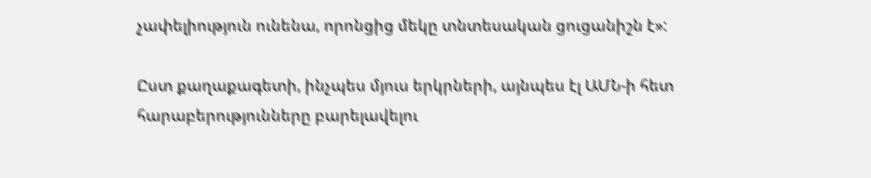չափելիություն ունենա, որոնցից մեկը տնտեսական ցուցանիշն է»:

Ըստ քաղաքագետի, ինչպես մյուս երկրների, այնպես էլ ԱՄՆ-ի հետ հարաբերությունները բարելավելու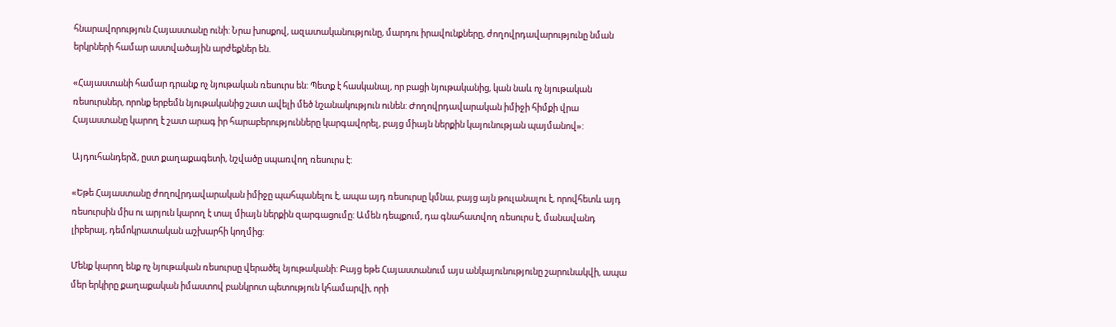հնարավորություն Հայաստանը ունի: Նրա խոսքով, ազատականությունը, մարդու իրավունքները, ժողովրդավարությունը նման երկրների համար աստվածային արժեքներ են.

«Հայաստանի համար դրանք ոչ նյութական ռեսուրս են: Պետք է հասկանալ, որ բացի նյութականից, կան նաև ոչ նյութական ռեսուրսներ, որոնք երբեմն նյութականից շատ ավելի մեծ նշանակություն ունեն: Ժողովրդավարական իմիջի հիմքի վրա Հայաստանը կարող է շատ արագ իր հարաբերությունները կարգավորել, բայց միայն ներքին կայունության պայմանով»:

Այդուհանդերձ, ըստ քաղաքագետի, նշվածը սպառվող ռեսուրս է:

«Եթե Հայաստանը ժողովրդավարական իմիջը պահպանելու է, ապա այդ ռեսուրսը կմնա, բայց այն թուլանալու է, որովհետև այդ ռեսուրսին միս ու արյուն կարող է տալ միայն ներքին զարգացումը: Ամեն դեպքում, դա գնահատվող ռեսուրս է, մանավանդ լիբերալ, դեմոկրատական աշխարհի կողմից:

Մենք կարող ենք ոչ նյութական ռեսուրսը վերածել նյութականի: Բայց եթե Հայաստանում այս անկայունությունը շարունակվի, ապա մեր երկիրը քաղաքական իմաստով բանկրոտ պետություն կհամարվի, որի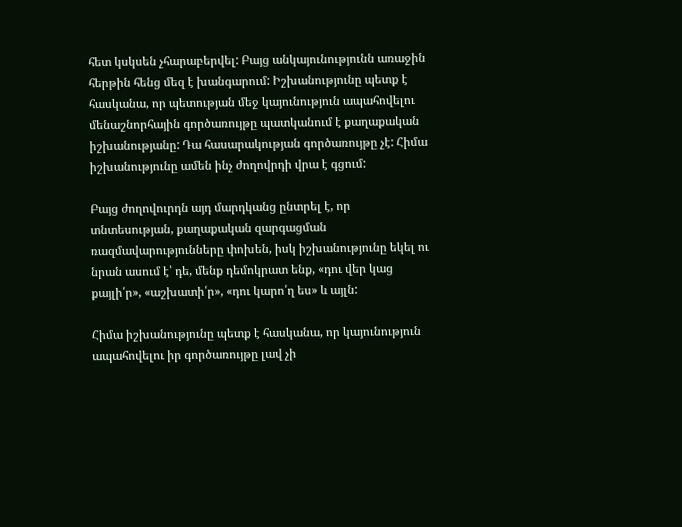հետ կսկսեն չհարաբերվել: Բայց անկայունությունն առաջին հերթին հենց մեզ է խանգարում: Իշխանությունը պետք է հասկանա, որ պետության մեջ կայունություն ապահովելու մենաշնորհային գործառույթը պատկանում է քաղաքական իշխանությանը: Դա հասարակության գործառույթը չէ: Հիմա իշխանությունը ամեն ինչ ժողովրդի վրա է գցում:

Բայց ժողովուրդն այդ մարդկանց ընտրել է, որ տնտեսության, քաղաքական զարգացման ռազմավարությունները փոխեն, իսկ իշխանությունը եկել ու նրան ասում է՝ դե, մենք դեմոկրատ ենք, «դու վեր կաց քայլի՛ր», «աշխատի՛ր», «դու կարո՛ղ ես» և այլն:

Հիմա իշխանությունը պետք է հասկանա, որ կայունություն ապահովելու իր գործառույթը լավ չի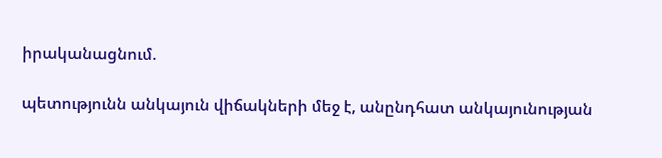իրականացնում.

պետությունն անկայուն վիճակների մեջ է, անընդհատ անկայունության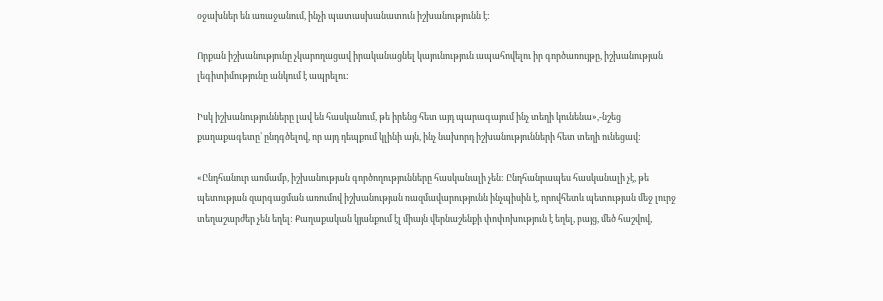օջախներ են առաջանում, ինչի պատասխանատուն իշխանությունն է:

Որքան իշխանությունը չկարողացավ իրականացնել կայունություն ապահովելու իր գործառույթը, իշխանության լեգիտիմությունը անկում է ապրելու:

Իսկ իշխանությունները լավ են հասկանում, թե իրենց հետ այդ պարագայում ինչ տեղի կունենա»,-նշեց քաղաքագետը՝ ընդգծելով, որ այդ դեպքում կլինի այն, ինչ նախորդ իշխանությունների հետ տեղի ունեցավ:

«Ընդհանուր առմամբ, իշխանության գործողությունները հասկանալի չեն: Ընդհանրապես հասկանալի չէ, թե պետության զարգացման առումով իշխանության ռազմավարությունն ինչպիսին է, որովհետև պետության մեջ լուրջ տեղաշարժեր չեն եղել: Քաղաքական կյանքում էլ միայն վերնաշենքի փոփոխություն է եղել, բայց, մեծ հաշվով,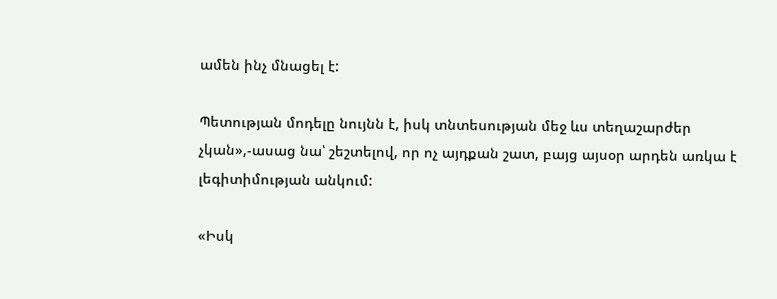ամեն ինչ մնացել է:

Պետության մոդելը նույնն է, իսկ տնտեսության մեջ ևս տեղաշարժեր չկան»,-ասաց նա՝ շեշտելով, որ ոչ այդքան շատ, բայց այսօր արդեն առկա է լեգիտիմության անկում:

«Իսկ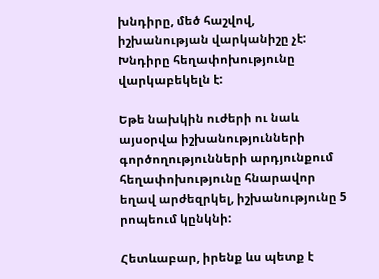խնդիրը, մեծ հաշվով, իշխանության վարկանիշը չէ: Խնդիրը հեղափոխությունը վարկաբեկելն է:

Եթե նախկին ուժերի ու նաև այսօրվա իշխանությունների գործողությունների արդյունքում հեղափոխությունը հնարավոր եղավ արժեզրկել, իշխանությունը 5 րոպեում կընկնի:

Հետևաբար, իրենք ևս պետք է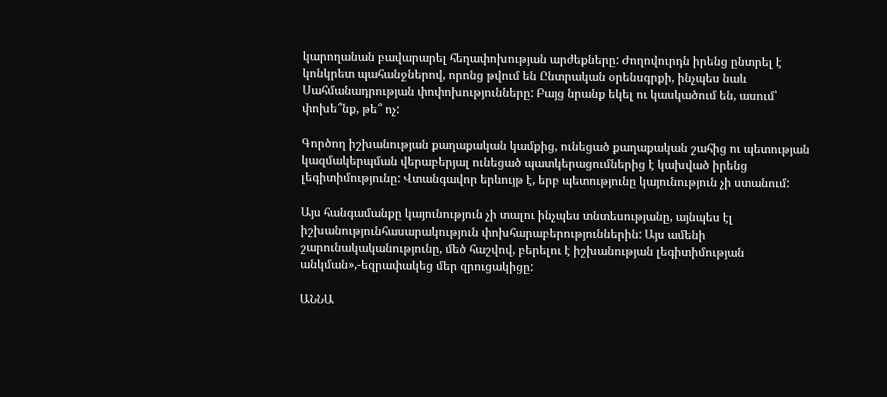կարողանան բավարարել հեղափոխության արժեքները: Ժողովուրդն իրենց ընտրել է կոնկրետ պահանջներով, որոնց թվում են Ընտրական օրենսգրքի, ինչպես նաև Սահմանադրության փոփոխությունները: Բայց նրանք եկել ու կասկածում են, ասում՝ փոխե՞նք, թե՞ ոչ:

Գործող իշխանության քաղաքական կամքից, ունեցած քաղաքական շահից ու պետության կազմակերպման վերաբերյալ ունեցած պատկերացումներից է կախված իրենց լեգիտիմությունը: Վտանգավոր երևույթ է, երբ պետությունը կայունություն չի ստանում:

Այս հանգամանքը կայունություն չի տալու ինչպես տնտեսությանը, այնպես էլ իշխանությունհասարակություն փոխհարաբերություններին: Այս ամենի շարունակականությունը, մեծ հաշվով, բերելու է իշխանության լեգիտիմության անկման»,-եզրափակեց մեր զրուցակիցը:

ԱՆՆԱ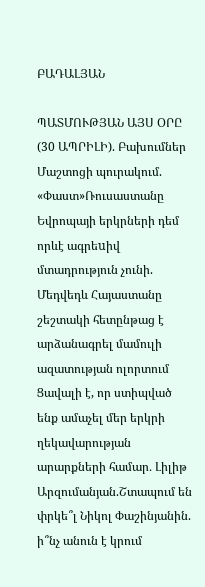ԲԱԴԱԼՅԱՆ

ՊԱՏՄՈՒԹՅԱՆ ԱՅՍ ՕՐԸ (30 ԱՊՐԻԼԻ). Բախումներ Մաշտոցի պուրակում. «Փաստ»Ռուսաստանը Եվրոպայի երկրների դեմ որևէ ագրեuիվ մտադրություն չունի. Մեդվեդև Հայաստանը շեշտակի հետընթաց է արձանագրել մամուլի ազատության ոլորտում Ցավալի է, որ ստիպված ենք ամաչել մեր երկրի ղեկավարության արարքների համար․ Լիլիթ Արզումանյան.Շտապում են փրկե՞լ Նիկոլ Փաշինյանին. ի՞նչ անուն է կրում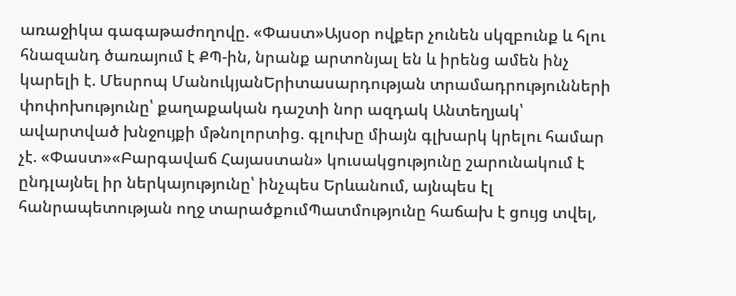առաջիկա գագաթաժողովը. «Փաստ»Այսօր ովքեր չունեն սկզբունք և հլու հնազանդ ծառայում է ՔՊ-ին, նրանք արտոնյալ են և իրենց ամեն ինչ կարելի է. Մեսրոպ ՄանուկյանԵրիտասարդության տրամադրությունների փոփոխությունը՝ քաղաքական դաշտի նոր ազդակ Անտեղյակ՝ ավարտված խնջույքի մթնոլորտից. գլուխը միայն գլխարկ կրելու համար չէ. «Փաստ»«Բարգավաճ Հայաստան» կուսակցությունը շարունակում է ընդլայնել իր ներկայությունը՝ ինչպես Երևանում, այնպես էլ հանրապետության ողջ տարածքումՊատմությունը հաճախ է ցույց տվել,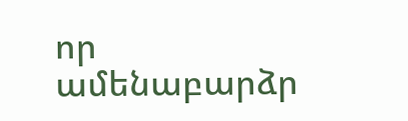որ ամենաբարձր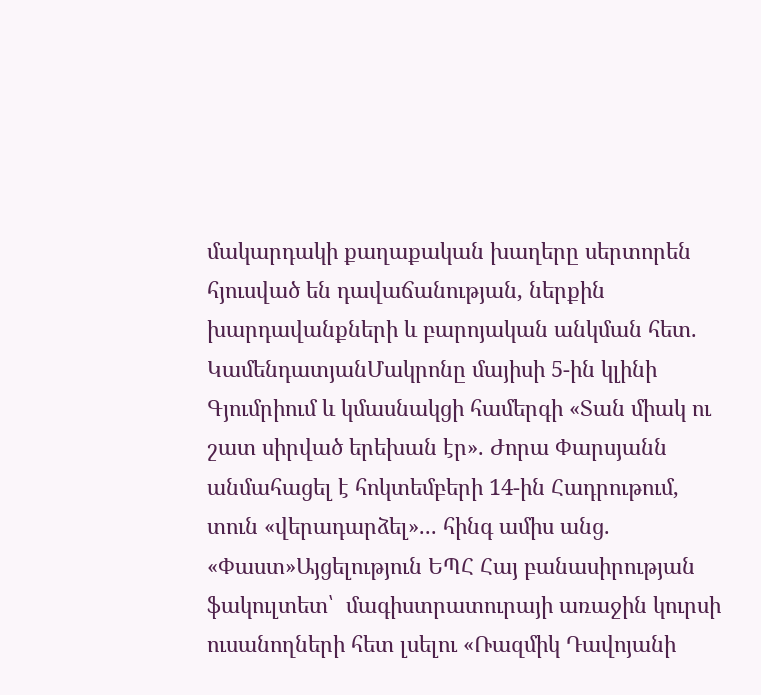մակարդակի քաղաքական խաղերը սերտորեն հյուսված են դավաճանության, ներքին խարդավանքների և բարոյական անկման հետ. ԿամենդատյանՄակրոնը մայիսի 5-ին կլինի Գյումրիում և կմասնակցի համերգի «Տան միակ ու շատ սիրված երեխան էր». Ժորա Փարսյանն անմահացել է հոկտեմբերի 14-ին Հադրութում, տուն «վերադարձել»... հինգ ամիս անց. «Փաստ»Այցելություն ԵՊՀ Հայ բանասիրության ֆակուլտետ՝  մագիստրատուրայի առաջին կուրսի ուսանողների հետ լսելու «Ռազմիկ Դավոյանի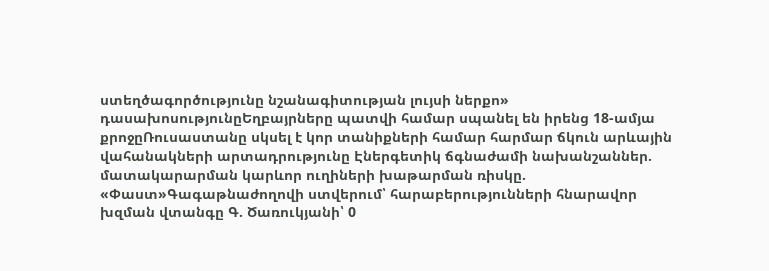ստեղծագործությունը նշանագիտության լույսի ներքո» դասախոսությունըԵղբայրները պատվի համար սպանել են իրենց 18-ամյա քրոջըՌուսաստանը սկսել է կոր տանիքների համար հարմար ճկուն արևային վահանակների արտադրությունը Էներգետիկ ճգնաժամի նախանշաններ. մատակարարման կարևոր ուղիների խաթարման ռիսկը. «Փաստ»Գագաթնաժողովի ստվերում՝ հարաբերությունների հնարավոր խզման վտանգը Գ. Ծառուկյանի՝ 0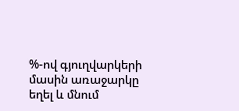%-ով գյուղվարկերի մասին առաջարկը եղել և մնում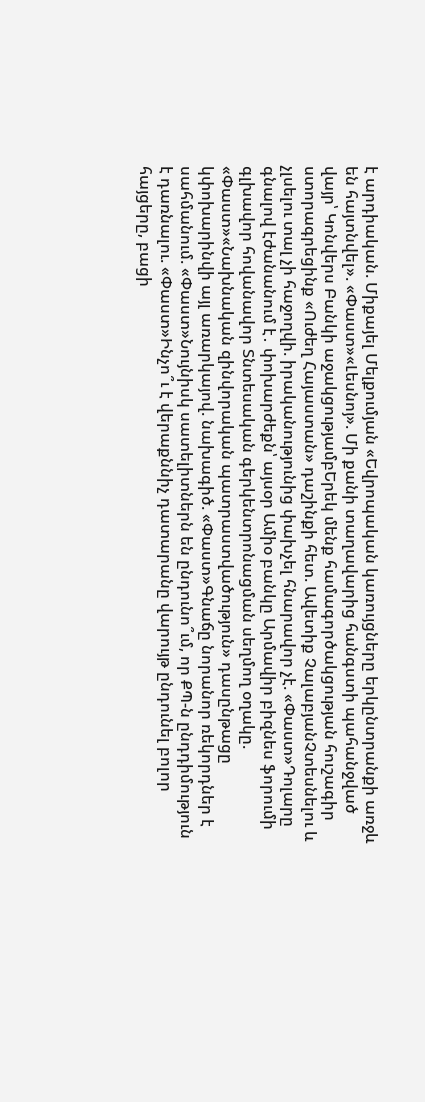է արդիական. Միքայել Մելքումյան «Եվրոպական կառույցները երկընտրանքի առջև են հայտնվել». «Փաստ»«Լեսնոյ». Մի քանի տաղավարից հանգստի պահանջված վայր՝ Կոնվերս Բանկի աջակցությամբԵրեկ մենք համագործակցության հուշագիր ստորագրեցինք «Ուժեղ Հայաստան» դաշինքի հետ. Ավետիք ՉալաբյանՉտեսնելու և չլսելու տալ չի հաջողվի. իրականությունից փախչել հնարավոր չէ. «Փաստ»Դոլարը գնալով էժանանում է․ փոխարժեքն՝ այսօր Ամիօ բանկը Արմավիր բիզնես ֆորումի գլխավոր հովանավոր Տնտեսական գերկենտրոնացման սեղմող օղակը. «Փաստ»«Նախնական զինվորական պատրաստվածություն» դասընթացը կփոխարինվի այլ առարկայով. նախագիծ. «Փաստ»Գնաճը նորանոր ռեկորդներ է սահմանում. «Փաստ»Նույնիսկ սատելիտներն են ընդունո՞ւմ, որ ՔՊ-ն ընդդիմություն է դառնալու. «Փաստ»Ինչո՞ւ է վերաքննիչ դատարանը վարույթ ընդունել բոլոր հայցերը, բացի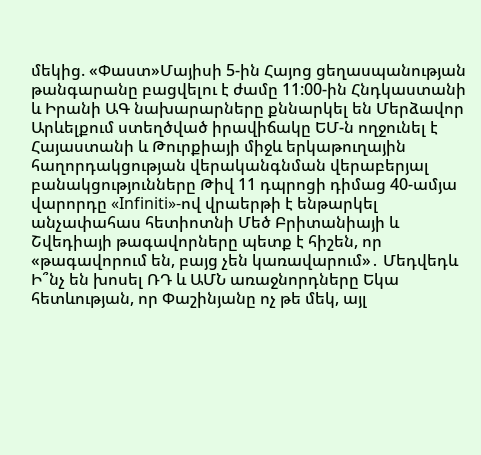մեկից. «Փաստ»Մայիսի 5-ին Հայոց ցեղասպանության թանգարանը բացվելու է ժամը 11:00-ին Հնդկաստանի և Իրանի ԱԳ նախարարները քննարկել են Մերձավոր Արևելքում ստեղծված իրավիճակը ԵՄ-ն ողջունել է Հայաստանի և Թուրքիայի միջև երկաթուղային հաղորդակցության վերականգնման վերաբերյալ բանակցությունները Թիվ 11 դպրոցի դիմաց 40-ամյա վարորդը «Infiniti»-ով վրաերթի է ենթարկել անչափահաս հետիոտնի Մեծ Բրիտանիայի և Շվեդիայի թագավորները պետք է հիշեն, որ «թագավորում են, բայց չեն կառավարում»․ Մեդվեդև Ի՞նչ են խոսել ՌԴ և ԱՄՆ առաջնորդները Եկա հետևության, որ Փաշինյանը ոչ թե մեկ, այլ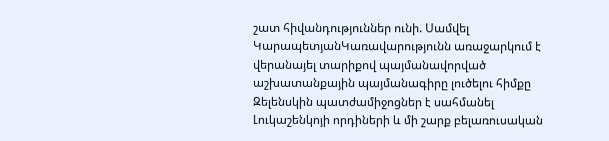շատ հիվանդություններ ունի. Սամվել ԿարապետյանԿառավարությունն առաջարկում է վերանայել տարիքով պայմանավորված աշխատանքային պայմանագիրը լուծելու հիմքը Զելենսկին պատժամիջոցներ է սահմանել Լուկաշենկոյի որդիների և մի շարք բելառուսական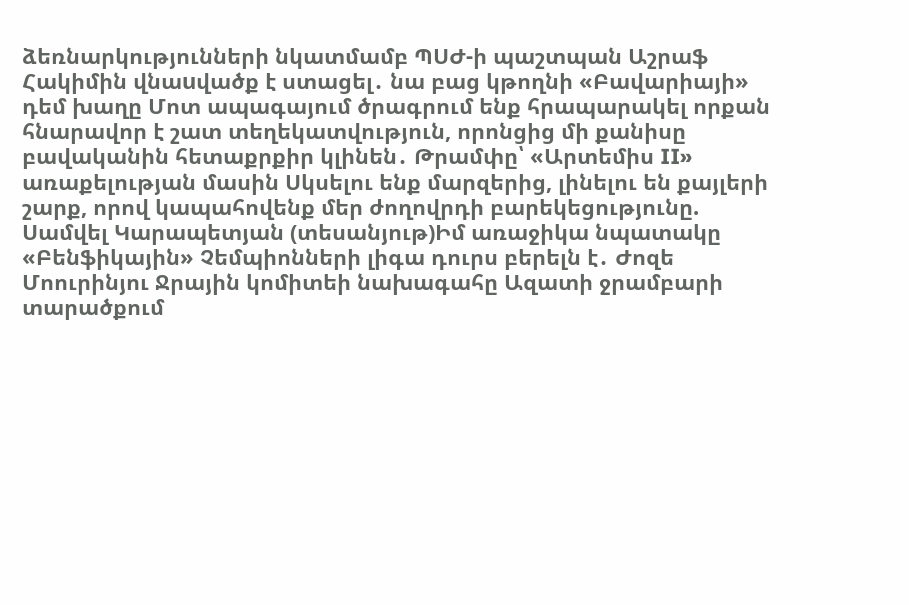ձեռնարկությունների նկատմամբ ՊՍԺ-ի պաշտպան Աշրաֆ Հակիմին վնաuվածք է ստացել․ նա բաց կթողնի «Բավարիայի» դեմ խաղը Մոտ ապագայում ծրագրում ենք հրապարակել որքան հնարավոր է շատ տեղեկատվություն, որոնցից մի քանիսը բավականին հետաքրքիր կլինեն․ Թրամփը՝ «Արտեմիս II» առաքելության մասին Սկսելու ենք մարզերից, լինելու են քայլերի շարք, որով կապահովենք մեր ժողովրդի բարեկեցությունը. Սամվել Կարապետյան (տեսանյութ)Իմ առաջիկա նպատակը «Բենֆիկային» Չեմպիոնների լիգա դուրս բերելն է․ Ժոզե Մոուրինյու Ջրային կոմիտեի նախագահը Ազատի ջրամբարի տարածքում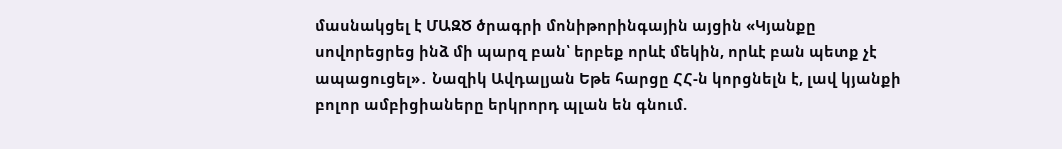մասնակցել է ՄԱԶԾ ծրագրի մոնիթորինգային այցին «Կյանքը սովորեցրեց ինձ մի պարզ բան՝ երբեք որևէ մեկին, որևէ բան պետք չէ ապացուցել»․ Նազիկ Ավդալյան Եթե հարցը ՀՀ-ն կորցնելն է, լավ կյանքի բոլոր ամբիցիաները երկրորդ պլան են գնում.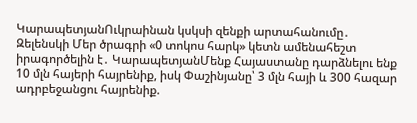ԿարապետյանՈւկրաինան կսկսի զենքի արտահանումը․ Զելենսկի Մեր ծրագրի «0 տոկոս հարկ» կետն ամենահեշտ իրագործելին է․ ԿարապետյանՄենք Հայաստանը դարձնելու ենք 10 մլն հայերի հայրենիք, իսկ Փաշինյանը՝ 3 մլն հայի և 300 հազար ադրբեջանցու հայրենիք.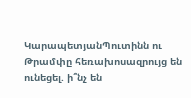ԿարապետյանՊուտինն ու Թրամփը հեռախոսազրույց են ունեցել. ի՞նչ են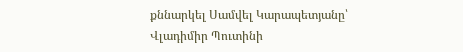քննարկել Սամվել Կարապետյանը՝ Վլադիմիր Պուտինի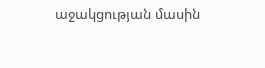աջակցության մասին